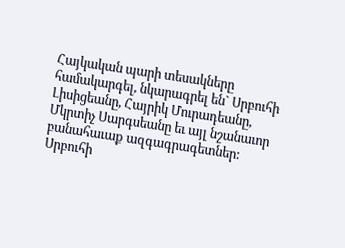Հայկական պարի տեսակները համակարգել, նկարագրել են` Սրբուհի Լիսիցեանը, Հայրիկ Մուրադեանը, Մկրտիչ Սարգսեանը եւ այլ նշանաւոր բանահաւաք ազգագրագետներ: Սրբուհի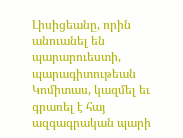Լիսիցեանը, որին անուանել են պարարուեստի, պարագիտութեան Կոմիտաս, կազմել եւ գրառել է հայ ազգագրական պարի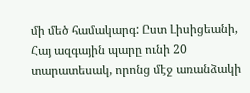մի մեծ համակարգ: Ըստ Լիսիցեանի, Հայ ազգային պարը ունի 20 տարատեսակ, որոնց մէջ առանձակի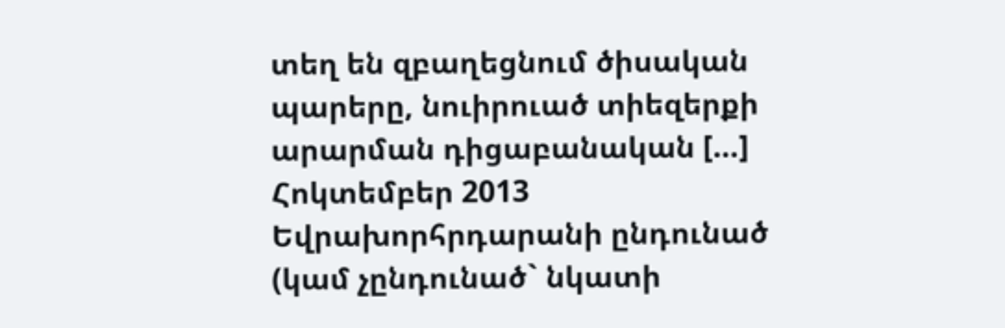տեղ են զբաղեցնում ծիսական պարերը, նուիրուած տիեզերքի արարման դիցաբանական […]
Հոկտեմբեր 2013
Եվրախորհրդարանի ընդունած (կամ չընդունած` նկատի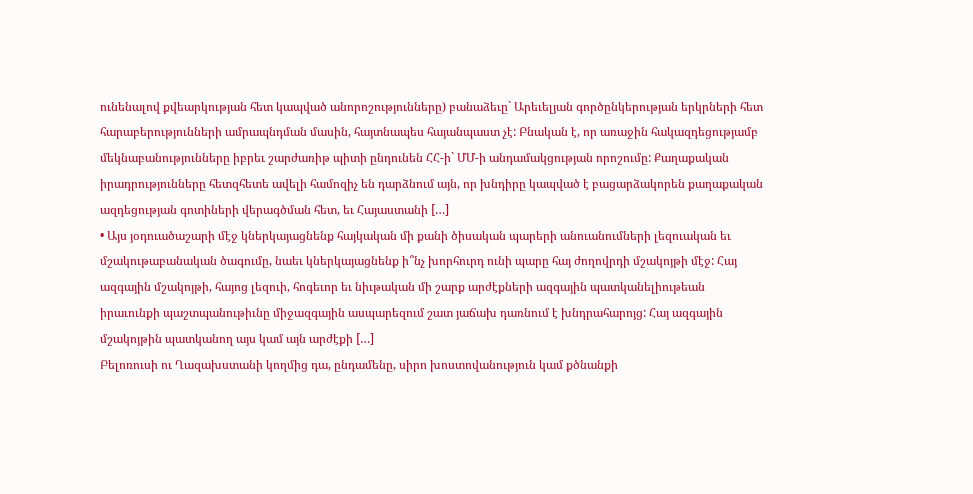ունենալով քվեարկության հետ կապված անորոշությունները) բանաձեւը` Արեւելյան գործընկերության երկրների հետ հարաբերությունների ամրապնդման մասին, հայտնապես հայանպաստ չէ: Բնական է, որ առաջին հակազդեցությամբ մեկնաբանությունները իբրեւ շարժառիթ պիտի ընդունեն ՀՀ-ի` ՄՄ-ի անդամակցության որոշումը: Քաղաքական իրադրությունները հետզհետե ավելի համոզիչ են դարձնում այն, որ խնդիրը կապված է բացարձակորեն քաղաքական ազդեցության գոտիների վերագծման հետ, եւ Հայաստանի […]
• Այս յօդուածաշարի մէջ կներկայացնենք հայկական մի քանի ծիսական պարերի անուանումների լեզուական եւ մշակութաբանական ծագումը, նաեւ կներկայացնենք ի՞նչ խորհուրդ ունի պարը հայ ժողովրդի մշակոյթի մէջ: Հայ ազգային մշակոյթի, հայոց լեզուի, հոգեւոր եւ նիւթական մի շարք արժէքների ազգային պատկանելիութեան իրաւունքի պաշտպանութիւնը միջազգային ասպարեզում շատ յաճախ դառնում է խնդրահարոյց: Հայ ազգային մշակոյթին պատկանող այս կամ այն արժէքի […]
Բելոռուսի ու Ղազախստանի կողմից դա, ընդամենը, սիրո խոստովանություն կամ քծնանքի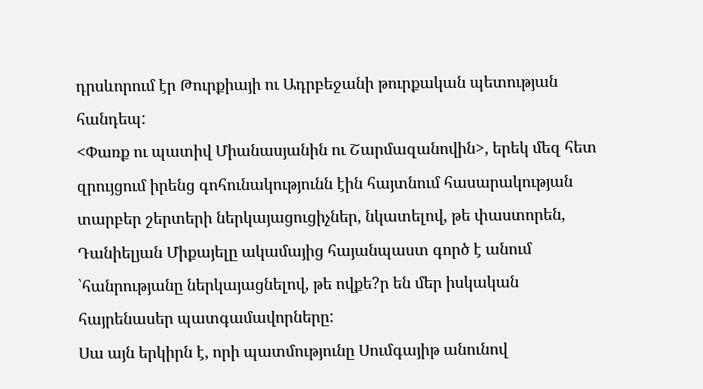դրսևորում էր Թուրքիայի ու Ադրբեջանի թուրքական պետության հանդեպ:
<Փառք ու պատիվ Միանասյանին ու Շարմազանովին>, երեկ մեզ հետ զրույցում իրենց գոհունակությունն էին հայտնում հասարակության տարբեր շերտերի ներկայացուցիչներ, նկատելով, թե փաստորեն, Դանիելյան Միքայելը ակամայից հայանպաստ գործ է անում ՝հանրությանը ներկայացնելով, թե ովքե?ր են մեր իսկական հայրենասեր պատգամավորները:
Սա այն երկիրն է, որի պատմությունը Սումգայիթ անունով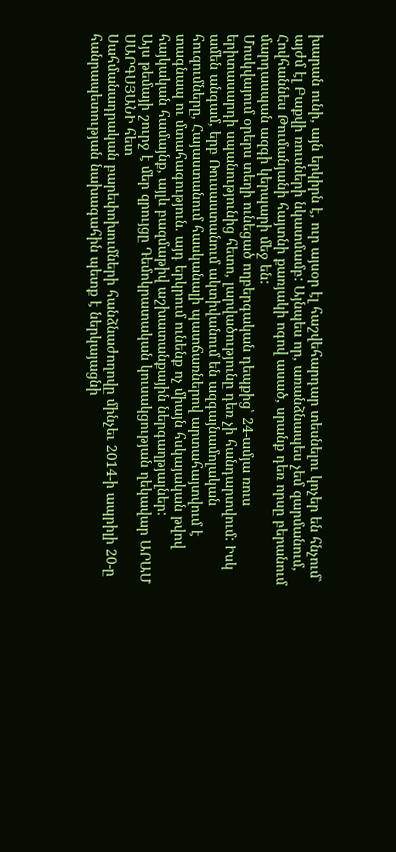խարան ունի, այն երկիրն է, ուր այսօր էլ հաշվեհարդար տեսնելու կոչեր են հնչում՝ այժմ էլ Բաքվի ռուսների նկատմամբ: Այնպես որ, առանձնապես չեմ զարմանում, Հովհաննես Թումանյանի հայտնի քառյակի ոգով ասած, սրանք դեռ որսը բերանում մարդասպան ազգի կերպարի մեջ են:
Մոսկվայում օրերս տեղի ունեցած ողբերգական դեպքից՝ 24-ամյա ռուս երիտասարդի սպանությունից հետո, լարվածությունը դեռ չի հանդարտվում: Իսկ ամեն անգամ, երբ Ռուսաստանում ակտիվանում են ազգայնամոլական հուզումները, Հայաստանում հասկանալի պատճառներով արտահայտվում է տագնապ ու մտահագություն. այդ երկրում ունենք ոչ միայն հսկայական թվով հայկական համայնք, այլև բազմաթիվ աշխատանքային ներգաղթյալներ:
Այս թեմայի շուրջ է մեր զրույցը Դեմոկրատական կուսակցության ղեկավար ԱՐԱՄ ՍԱՐԳՍՅԱՆԻ հետ
Սահմանադրական բարեփոխումների հանձնաժողովը մինչեւ 2014-ի ապրիլի 20-ը հանրապետության նախագահին պետք է ներկայացնի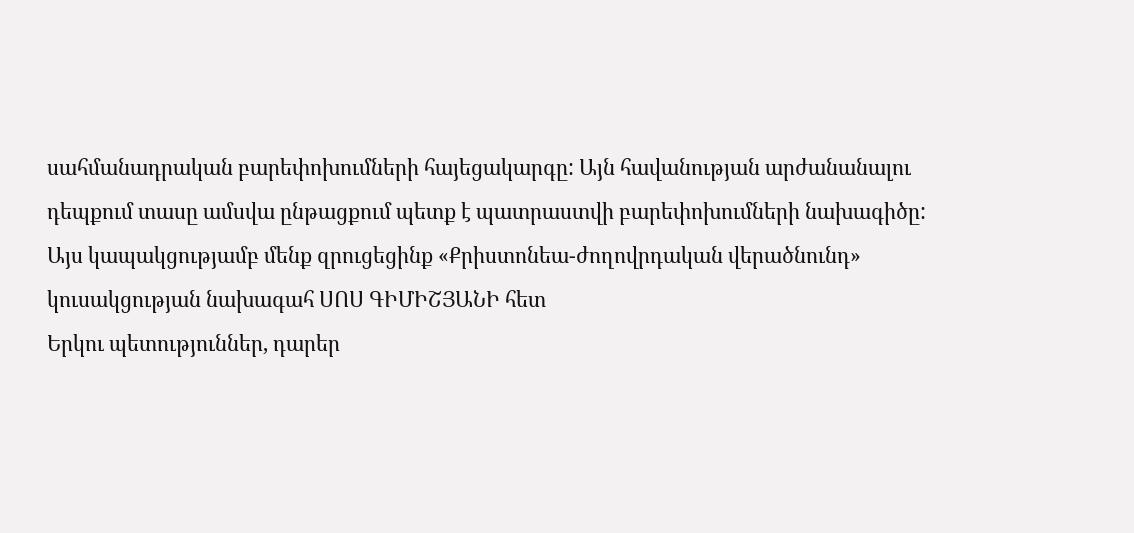սահմանադրական բարեփոխումների հայեցակարգը: Այն հավանության արժանանալու դեպքում տասը ամսվա ընթացքում պետք է պատրաստվի բարեփոխումների նախագիծը:
Այս կապակցությամբ մենք զրուցեցինք «Քրիստոնեա-ժողովրդական վերածնունդ» կուսակցության նախագահ ՍՈՍ ԳԻՄԻՇՅԱՆԻ հետ
Երկու պետություններ, դարեր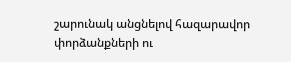շարունակ անցնելով հազարավոր փորձանքների ու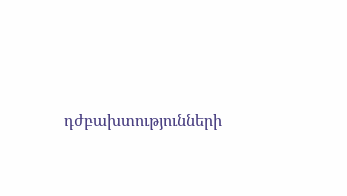դժբախտությունների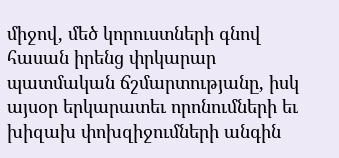միջով, մեծ կորուստների գնով հասան իրենց փրկարար պատմական ճշմարտությանը, իսկ այսօր երկարատեւ որոնումների եւ խիզախ փոխզիջումների անգին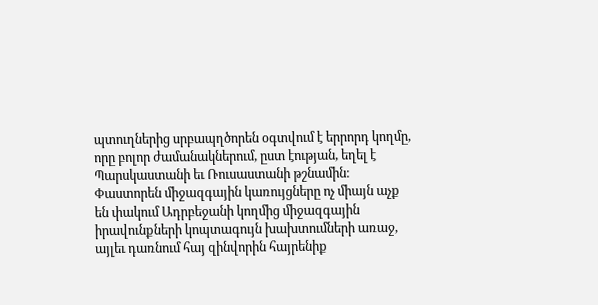պտուղներից սրբապղծորեն օգտվում է երրորդ կողմը, որը բոլոր ժամանակներում, ըստ էության, եղել է Պարսկաստանի եւ Ռուսաստանի թշնամին։
Փաստորեն միջազգային կառույցները ոչ միայն աչք են փակում Ադրբեջանի կողմից միջազգային իրավունքների կոպտագույն խախտումների առաջ, այլեւ դառնում հայ զինվորին հայրենիք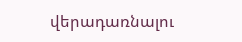վերադառնալու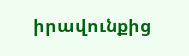իրավունքից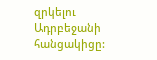զրկելու Ադրբեջանի հանցակիցը: